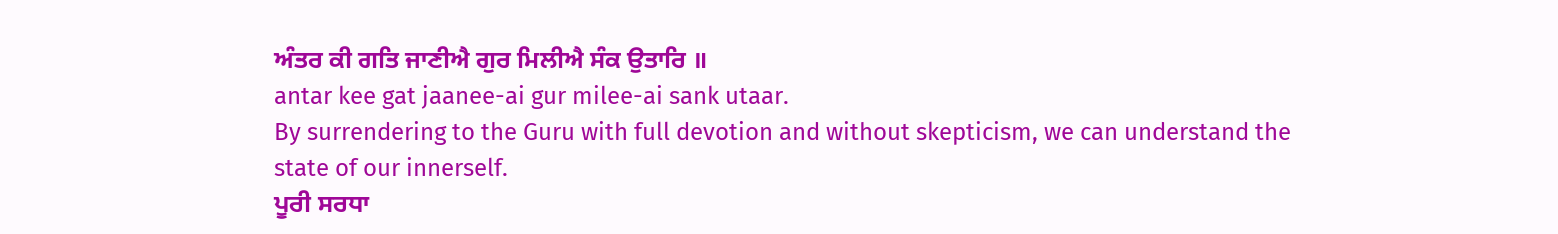ਅੰਤਰ ਕੀ ਗਤਿ ਜਾਣੀਐ ਗੁਰ ਮਿਲੀਐ ਸੰਕ ਉਤਾਰਿ ॥
antar kee gat jaanee-ai gur milee-ai sank utaar.
By surrendering to the Guru with full devotion and without skepticism, we can understand the state of our innerself.
ਪੂਰੀ ਸਰਧਾ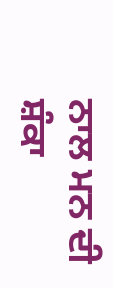ਨਾਲ ਮਨ ਦੀ ਸ਼ੰਕਾ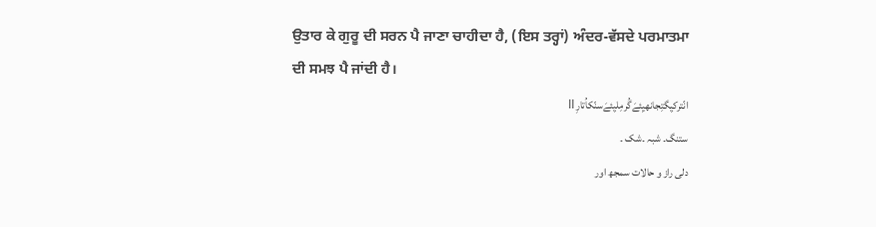ਉਤਾਰ ਕੇ ਗੁਰੂ ਦੀ ਸਰਨ ਪੈ ਜਾਣਾ ਚਾਹੀਦਾ ਹੈ, (ਇਸ ਤਰ੍ਹਾਂ) ਅੰਦਰ-ਵੱਸਦੇ ਪਰਮਾਤਮਾ ਦੀ ਸਮਝ ਪੈ ਜਾਂਦੀ ਹੈ।
انّترکیِگتِجانھیِئےَگُرمِلیِئےَسنّکاُتارِ॥
ستنگ۔ شبہ ۔شک ۔
دلی راز و حالات سمجھ اور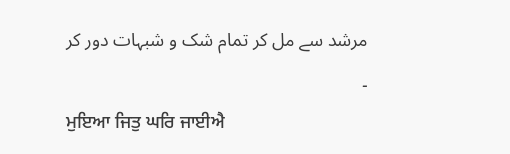مرشد سے مل کر تمام شک و شبہات دور کر ۔
ਮੁਇਆ ਜਿਤੁ ਘਰਿ ਜਾਈਐ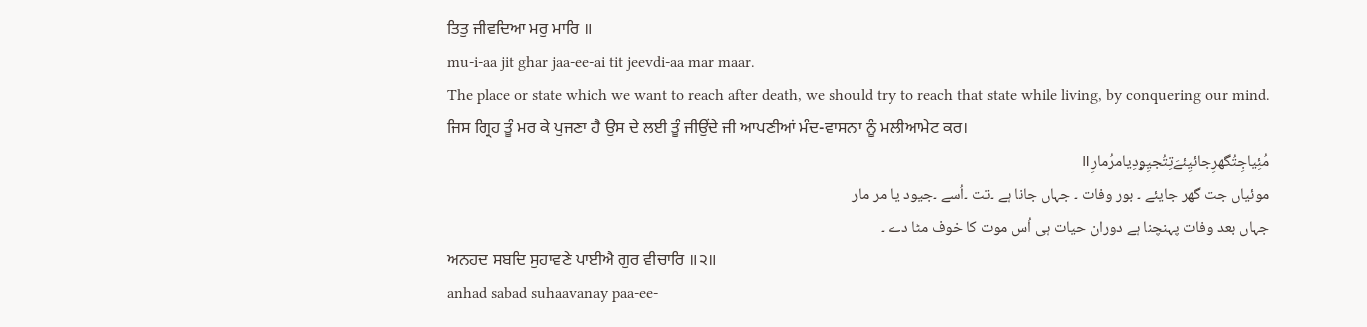ਤਿਤੁ ਜੀਵਦਿਆ ਮਰੁ ਮਾਰਿ ॥
mu-i-aa jit ghar jaa-ee-ai tit jeevdi-aa mar maar.
The place or state which we want to reach after death, we should try to reach that state while living, by conquering our mind.
ਜਿਸ ਗ੍ਰਿਹ ਤੂੰ ਮਰ ਕੇ ਪੁਜਣਾ ਹੈ ਉਸ ਦੇ ਲਈ ਤੂੰ ਜੀਉਂਦੇ ਜੀ ਆਪਣੀਆਂ ਮੰਦ-ਵਾਸਨਾ ਨੂੰ ਮਲੀਆਮੇਟ ਕਰ।
مُئِیاجِتُگھرِجائیِئےَتِتُجیِۄدِیامرُمارِ॥
موئیاں جت گھر جایئے ۔ بور وفات ۔ جہاں جانا ہے ۔تت ۔اُسے ۔جیود یا مر مار
جہاں بعد وفات پہنچنا ہے دوران حیات ہی اُس موت کا خوف مٹا دے ۔
ਅਨਹਦ ਸਬਦਿ ਸੁਹਾਵਣੇ ਪਾਈਐ ਗੁਰ ਵੀਚਾਰਿ ॥੨॥
anhad sabad suhaavanay paa-ee-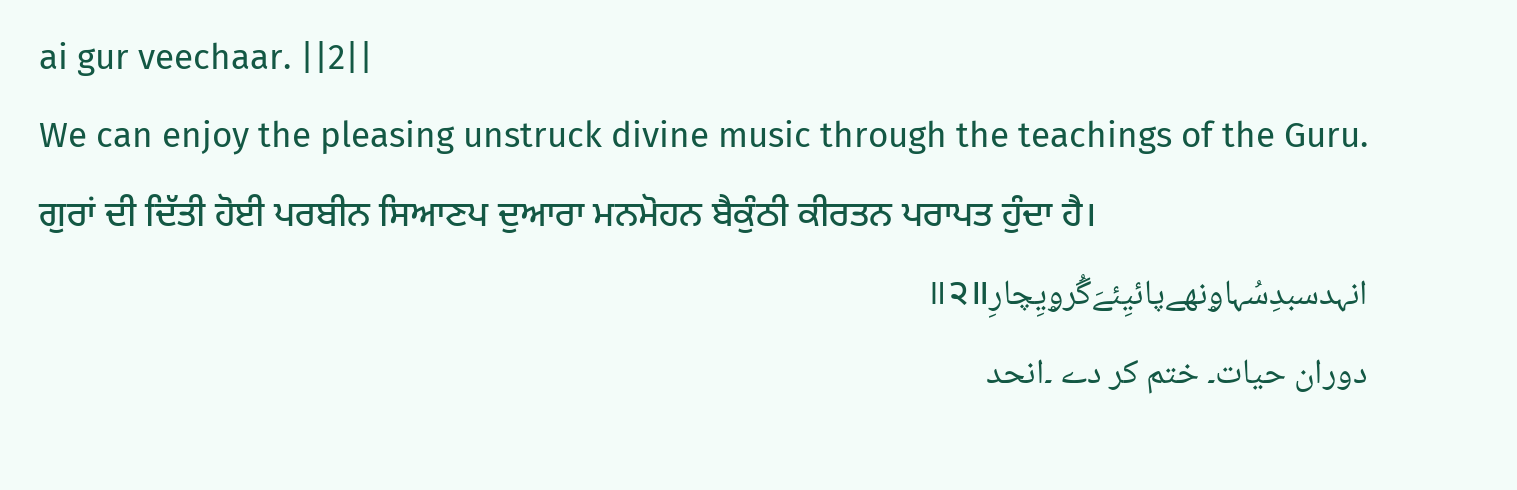ai gur veechaar. ||2||
We can enjoy the pleasing unstruck divine music through the teachings of the Guru.
ਗੁਰਾਂ ਦੀ ਦਿੱਤੀ ਹੋਈ ਪਰਬੀਨ ਸਿਆਣਪ ਦੁਆਰਾ ਮਨਮੋਹਨ ਬੈਕੁੰਠੀ ਕੀਰਤਨ ਪਰਾਪਤ ਹੁੰਦਾ ਹੈ।
انہدسبدِسُہاۄنھےپائیِئےَگُرۄیِچارِ॥੨॥
دوران حیات۔ ختم کر دے ۔انحد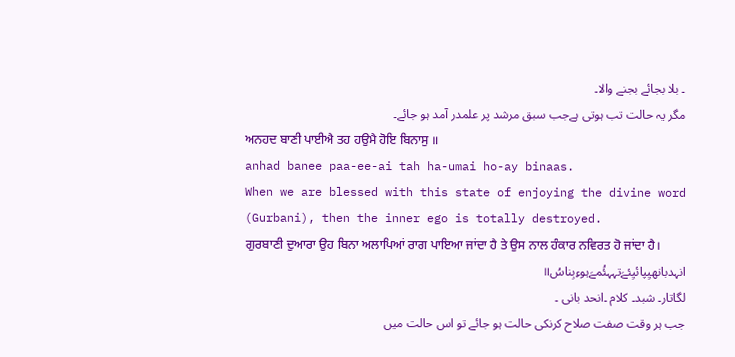۔ بلا بجائے بجنے والا۔
مگر یہ حالت تب ہوتی ہےجب سبق مرشد پر علمدر آمد ہو جائے۔
ਅਨਹਦ ਬਾਣੀ ਪਾਈਐ ਤਹ ਹਉਮੈ ਹੋਇ ਬਿਨਾਸੁ ॥
anhad banee paa-ee-ai tah ha-umai ho-ay binaas.
When we are blessed with this state of enjoying the divine word (Gurbani), then the inner ego is totally destroyed.
ਗੁਰਬਾਣੀ ਦੁਆਰਾ ਉਹ ਬਿਨਾ ਅਲਾਪਿਆਂ ਰਾਗ ਪਾਇਆ ਜਾਂਦਾ ਹੈ ਤੇ ਉਸ ਨਾਲ ਹੰਕਾਰ ਨਵਿਰਤ ਹੋ ਜਾਂਦਾ ਹੈ।
انہدبانھیِپائیِئےَتہہئُمےَہوءِبِناسُ॥
لگاتار۔ شبد۔ کلام ۔انحد بانی ۔
جب ہر وقت صفت صلاح کرنکی حالت ہو جائے تو اس حالت میں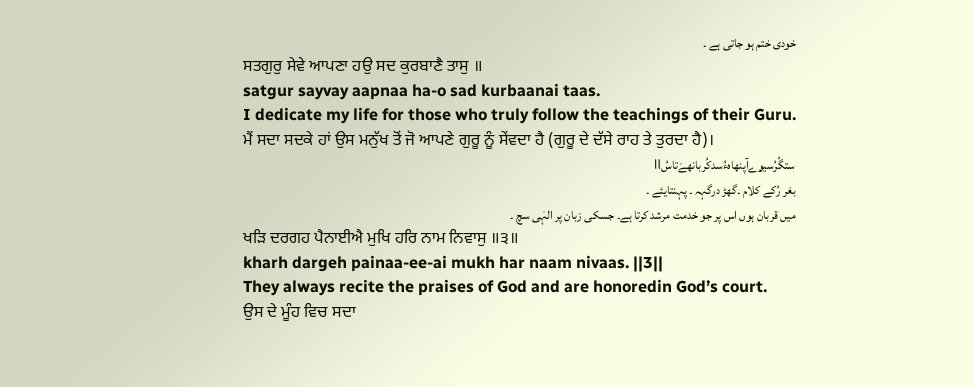خودی ختم ہو جاتی ہے ۔
ਸਤਗੁਰੁ ਸੇਵੇ ਆਪਣਾ ਹਉ ਸਦ ਕੁਰਬਾਣੈ ਤਾਸੁ ॥
satgur sayvay aapnaa ha-o sad kurbaanai taas.
I dedicate my life for those who truly follow the teachings of their Guru.
ਮੈਂ ਸਦਾ ਸਦਕੇ ਹਾਂ ਉਸ ਮਨੁੱਖ ਤੋਂ ਜੋ ਆਪਣੇ ਗੁਰੂ ਨੂੰ ਸੇਂਵਦਾ ਹੈ (ਗੁਰੂ ਦੇ ਦੱਸੇ ਰਾਹ ਤੇ ਤੁਰਦਾ ਹੈ)।
ستگُرُسیۄےآپنھاہءُسدکُربانھےَتاسُ॥
بغر رُکے کلام ۔گھڑ درگہہ ۔ پہنتایئے ۔
میں قربان ہوں اس پر جو خدمت مرشد کرتا ہے۔ جسکی زبان پر الہٰی سچ ۔
ਖੜਿ ਦਰਗਹ ਪੈਨਾਈਐ ਮੁਖਿ ਹਰਿ ਨਾਮ ਨਿਵਾਸੁ ॥੩॥
kharh dargeh painaa-ee-ai mukh har naam nivaas. ||3||
They always recite the praises of God and are honoredin God’s court.
ਉਸ ਦੇ ਮੂੰਹ ਵਿਚ ਸਦਾ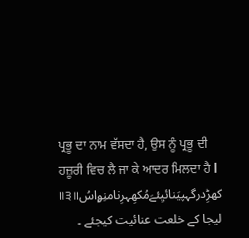ਪ੍ਰਭੂ ਦਾ ਨਾਮ ਵੱਸਦਾ ਹੈ, ਉਸ ਨੂੰ ਪ੍ਰਭੂ ਦੀ ਹਜ਼ੂਰੀ ਵਿਚ ਲੈ ਜਾ ਕੇ ਆਦਰ ਮਿਲਦਾ ਹੈ l
کھڑِدرگہپیَنائیِئےَمُکھِہرِنامنِۄاسُ॥੩॥
لیجا کے خلعت عنائیت کیجئے ۔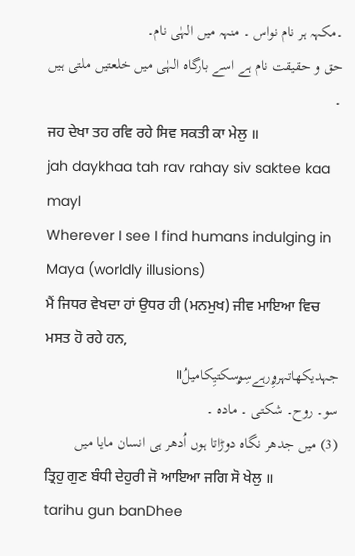۔مکہہ ہر نام نواس ۔ منہہ میں الہٰی نام۔
حق و حقیقت نام ہے اسے بارگاہ الہٰی میں خلعتیں ملتی ہیں ۔
ਜਹ ਦੇਖਾ ਤਹ ਰਵਿ ਰਹੇ ਸਿਵ ਸਕਤੀ ਕਾ ਮੇਲੁ ॥
jah daykhaa tah rav rahay siv saktee kaa mayl
Wherever I see I find humans indulging in Maya (worldly illusions)
ਮੈਂ ਜਿਧਰ ਵੇਖਦਾ ਹਾਂ ਉਧਰ ਹੀ (ਮਨਮੁਖ) ਜੀਵ ਮਾਇਆ ਵਿਚ ਮਸਤ ਹੋ ਰਹੇ ਹਨ,
جہدیکھاتہرۄِرہےسِۄسکتیِکامیلُ॥
سو۔ روح۔ شکتی ۔ مادہ ۔
(3) میں جدھر نگاہ دوڑاتا ہوں اُدھر ہی انسان مایا میں
ਤ੍ਰਿਹੁ ਗੁਣ ਬੰਧੀ ਦੇਹੁਰੀ ਜੋ ਆਇਆ ਜਗਿ ਸੋ ਖੇਲੁ ॥
tarihu gun banDhee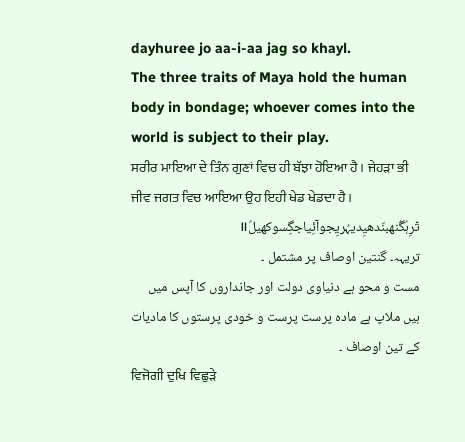dayhuree jo aa-i-aa jag so khayl.
The three traits of Maya hold the human body in bondage; whoever comes into the world is subject to their play.
ਸਰੀਰ ਮਾਇਆ ਦੇ ਤਿੰਨ ਗੁਣਾਂ ਵਿਚ ਹੀ ਬੱਝਾ ਹੋਇਆ ਹੈ। ਜੇਹੜਾ ਭੀ ਜੀਵ ਜਗਤ ਵਿਚ ਆਇਆ ਉਹ ਇਹੀ ਖੇਡ ਖੇਡਦਾ ਹੈ।
ت٘رِہُگُنھبنّدھیِدیہُریِجوآئِیاجگِسوکھیلُ॥
تریہہ۔ گنتین اوصاف پر مشتمل ۔
مست و محو ہے دنیاوی دولت اور جانداروں کا آپس میں ہیں ملاپ ہے مادہ پرست پرست و خودی پرستوں کا مادیات کے تین اوصاف ۔
ਵਿਜੋਗੀ ਦੁਖਿ ਵਿਛੁੜੇ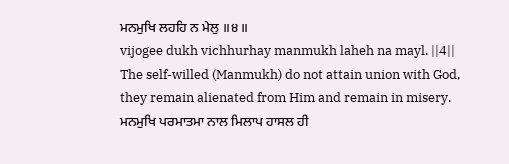ਮਨਮੁਖਿ ਲਹਹਿ ਨ ਮੇਲੁ ॥੪॥
vijogee dukh vichhurhay manmukh laheh na mayl. ||4||
The self-willed (Manmukh) do not attain union with God, they remain alienated from Him and remain in misery.
ਮਨਮੁਖਿ ਪਰਮਾਤਮਾ ਨਾਲ ਮਿਲਾਪ ਹਾਸਲ ਹੀ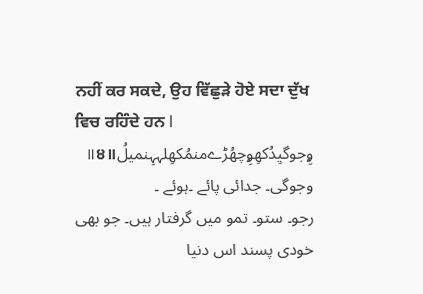ਨਹੀਂ ਕਰ ਸਕਦੇ, ਉਹ ਵਿੱਛੁੜੇ ਹੋਏ ਸਦਾ ਦੁੱਖ ਵਿਚ ਰਹਿੰਦੇ ਹਨ l
ۄِجوگیِدُکھِۄِچھُڑےمنمُکھِلہہِنمیلُ॥੪॥
وجوگی۔ جدائی پائے ۔ہوئے ۔
رجو۔ ستو۔ تمو میں گرفتار ہیں۔ جو بھی خودی پسند اس دنیا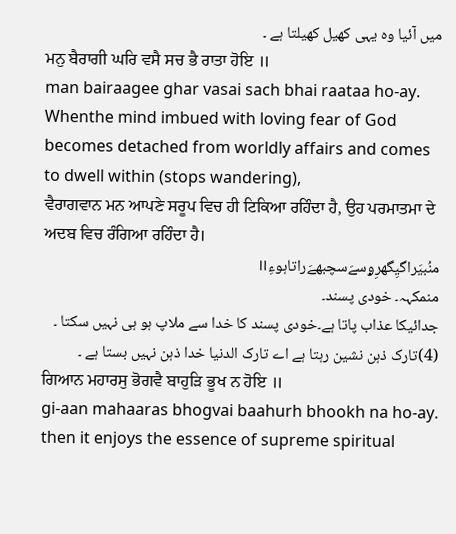میں آئیا وہ یہی کھیل کھیلتا ہے ۔
ਮਨੁ ਬੈਰਾਗੀ ਘਰਿ ਵਸੈ ਸਚ ਭੈ ਰਾਤਾ ਹੋਇ ॥
man bairaagee ghar vasai sach bhai raataa ho-ay.
Whenthe mind imbued with loving fear of God becomes detached from worldly affairs and comes to dwell within (stops wandering),
ਵੈਰਾਗਵਾਨ ਮਨ ਆਪਣੇ ਸਰੂਪ ਵਿਚ ਹੀ ਟਿਕਿਆ ਰਹਿੰਦਾ ਹੈ, ਉਹ ਪਰਮਾਤਮਾ ਦੇ ਅਦਬ ਵਿਚ ਰੰਗਿਆ ਰਹਿੰਦਾ ਹੈ।
منُبیَراگیِگھرِۄسےَسچبھےَراتاہوءِ॥
منمکہہ۔ خودی پسند۔
جدائیکا عذاب پاتا ہے۔خودی پسند کا خدا سے ملاپ ہو ہی نہیں سکتا ۔ (4)تارک ذہن نشین رہتا ہے اے تارک الدنیا خدا ذہن نہیں بستا ہے ۔
ਗਿਆਨ ਮਹਾਰਸੁ ਭੋਗਵੈ ਬਾਹੁੜਿ ਭੂਖ ਨ ਹੋਇ ॥
gi-aan mahaaras bhogvai baahurh bhookh na ho-ay.
then it enjoys the essence of supreme spiritual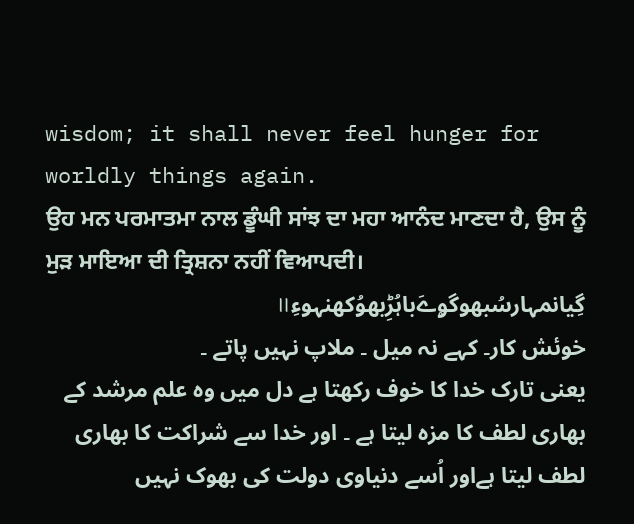wisdom; it shall never feel hunger for worldly things again.
ਉਹ ਮਨ ਪਰਮਾਤਮਾ ਨਾਲ ਡੂੰਘੀ ਸਾਂਝ ਦਾ ਮਹਾ ਆਨੰਦ ਮਾਣਦਾ ਹੈ, ਉਸ ਨੂੰ ਮੁੜ ਮਾਇਆ ਦੀ ਤ੍ਰਿਸ਼ਨਾ ਨਹੀਂ ਵਿਆਪਦੀ।
گِیانمہارسُبھوگۄےَباہُڑِبھوُکھنہوءِ॥
خوئش کار۔ کہے نہ میل ۔ ملاپ نہیں پاتے ۔
یعنی تارک خدا کا خوف رکھتا ہے دل میں وہ علم مرشد کے بھاری لطف کا مزہ لیتا ہے ۔ اور خدا سے شراکت کا بھاری لطف لیتا ہےاور اُسے دنیاوی دولت کی بھوک نہیں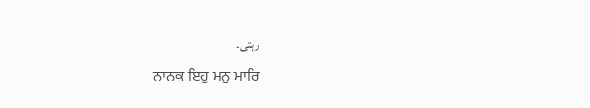رہتی۔
ਨਾਨਕ ਇਹੁ ਮਨੁ ਮਾਰਿ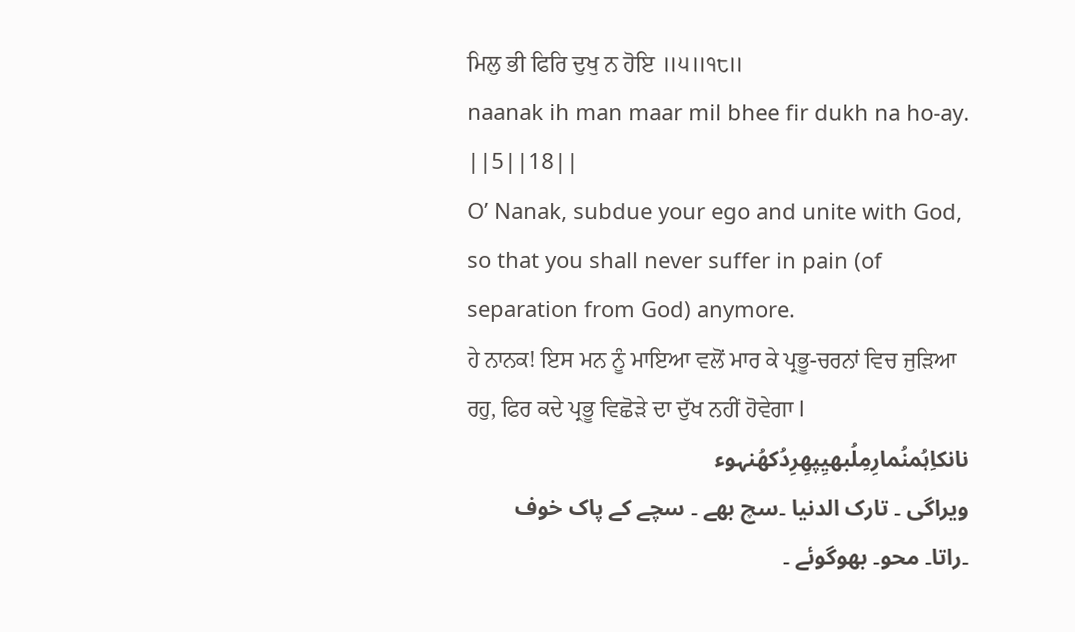ਮਿਲੁ ਭੀ ਫਿਰਿ ਦੁਖੁ ਨ ਹੋਇ ॥੫॥੧੮॥
naanak ih man maar mil bhee fir dukh na ho-ay. ||5||18||
O’ Nanak, subdue your ego and unite with God, so that you shall never suffer in pain (of separation from God) anymore.
ਹੇ ਨਾਨਕ! ਇਸ ਮਨ ਨੂੰ ਮਾਇਆ ਵਲੋਂ ਮਾਰ ਕੇ ਪ੍ਰਭੂ-ਚਰਨਾਂ ਵਿਚ ਜੁੜਿਆ ਰਹੁ, ਫਿਰ ਕਦੇ ਪ੍ਰਭੂ ਵਿਛੋੜੇ ਦਾ ਦੁੱਖ ਨਹੀਂ ਹੋਵੇਗਾ l
نانکاِہُمنُمارِمِلُبھیِپھِرِدُکھُنہوء
ویراگی ۔ تارک الدنیا ۔سچ بھے ۔ سچے کے پاک خوف ۔راتا۔ محو۔ بھوگوئے ۔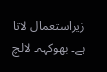زیراستعمال لاتا ہے۔ بھوکہہ۔ لالچ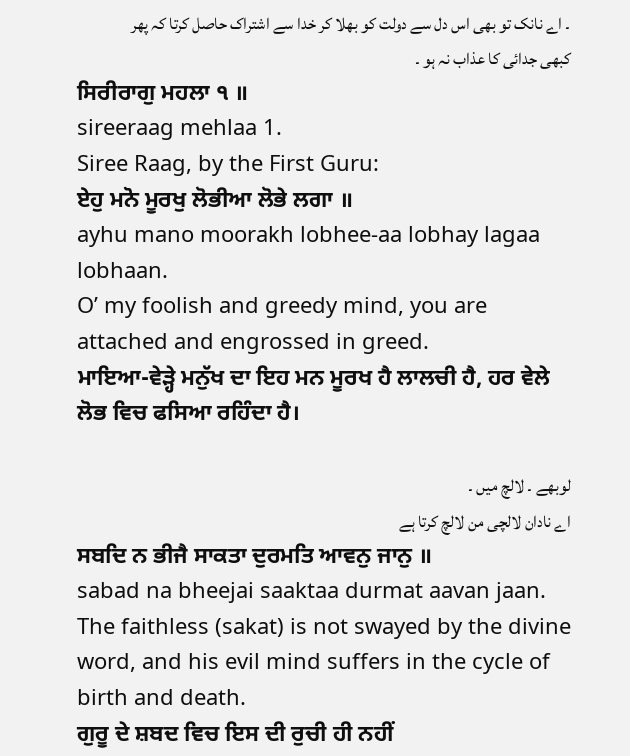۔ اے نانک تو بھی اس دل سے دولت کو بھلا کر خدا سے اشتراک حاصل کرتا کہ پھر کبھی جدائی کا عذاب نہ ہو ۔
ਸਿਰੀਰਾਗੁ ਮਹਲਾ ੧ ॥
sireeraag mehlaa 1.
Siree Raag, by the First Guru:
ਏਹੁ ਮਨੋ ਮੂਰਖੁ ਲੋਭੀਆ ਲੋਭੇ ਲਗਾ ॥
ayhu mano moorakh lobhee-aa lobhay lagaa lobhaan.
O’ my foolish and greedy mind, you are attached and engrossed in greed.
ਮਾਇਆ-ਵੇੜ੍ਹੇ ਮਨੁੱਖ ਦਾ ਇਹ ਮਨ ਮੂਰਖ ਹੈ ਲਾਲਚੀ ਹੈ, ਹਰ ਵੇਲੇ ਲੋਭ ਵਿਚ ਫਸਿਆ ਰਹਿੰਦਾ ਹੈ।

لوبھے ۔ لالچ میں ۔
اے نادان لالچی من لالچ کرتا ہے
ਸਬਦਿ ਨ ਭੀਜੈ ਸਾਕਤਾ ਦੁਰਮਤਿ ਆਵਨੁ ਜਾਨੁ ॥
sabad na bheejai saaktaa durmat aavan jaan.
The faithless (sakat) is not swayed by the divine word, and his evil mind suffers in the cycle of birth and death.
ਗੁਰੂ ਦੇ ਸ਼ਬਦ ਵਿਚ ਇਸ ਦੀ ਰੁਚੀ ਹੀ ਨਹੀਂ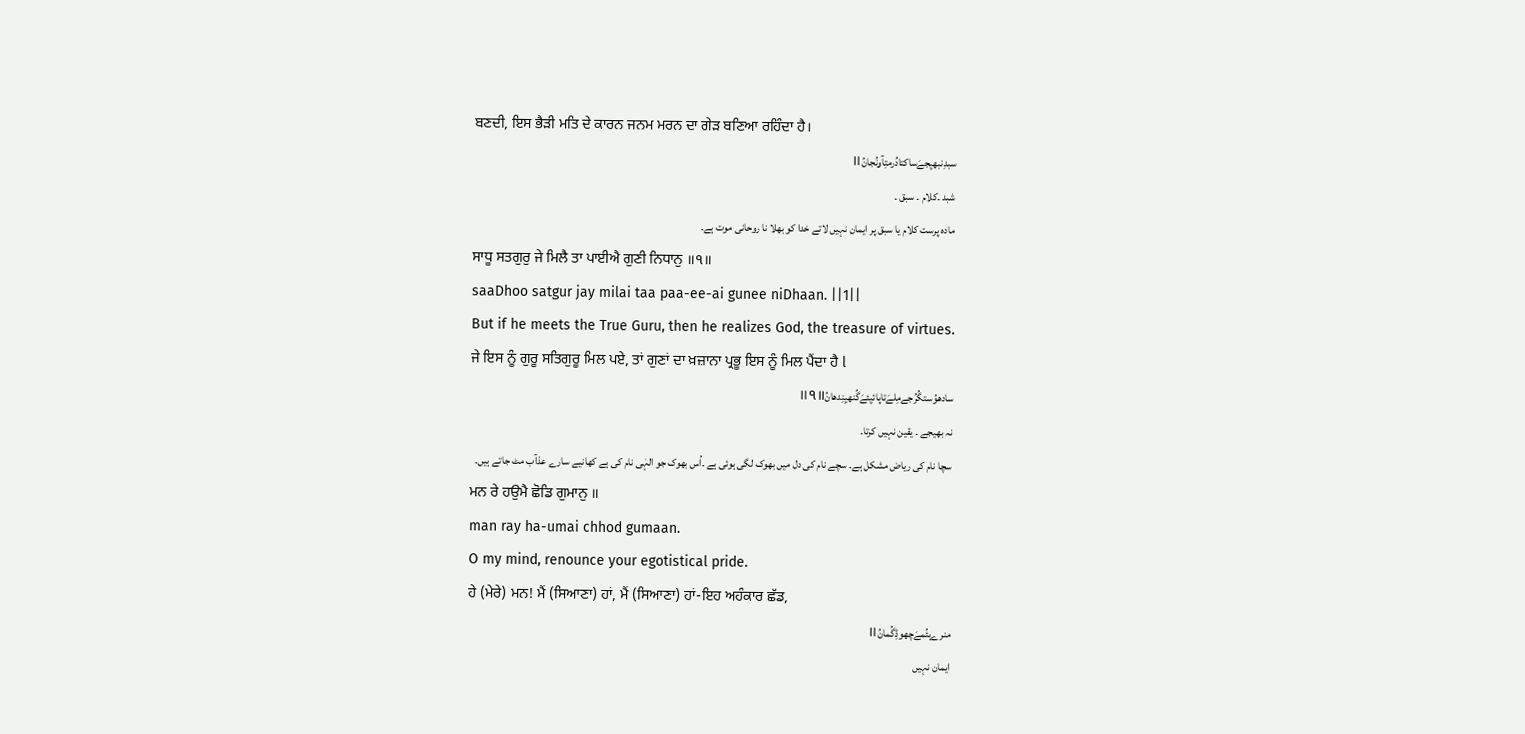ਬਣਦੀ, ਇਸ ਭੈੜੀ ਮਤਿ ਦੇ ਕਾਰਨ ਜਨਮ ਮਰਨ ਦਾ ਗੇੜ ਬਣਿਆ ਰਹਿੰਦਾ ਹੈ।
سبدِنبھیِجےَساکتادُرمتِآۄنُجانُ॥
شبد ۔کلام ۔ سبق ۔
مادہ پرست کلام یا سبق پر ایمان نہیں لاتے خدا کو بھلا نا روحانی موت ہے۔
ਸਾਧੂ ਸਤਗੁਰੁ ਜੇ ਮਿਲੈ ਤਾ ਪਾਈਐ ਗੁਣੀ ਨਿਧਾਨੁ ॥੧॥
saaDhoo satgur jay milai taa paa-ee-ai gunee niDhaan. ||1||
But if he meets the True Guru, then he realizes God, the treasure of virtues.
ਜੇ ਇਸ ਨੂੰ ਗੁਰੂ ਸਤਿਗੁਰੂ ਮਿਲ ਪਏ, ਤਾਂ ਗੁਣਾਂ ਦਾ ਖ਼ਜ਼ਾਨਾ ਪ੍ਰਭੂ ਇਸ ਨੂੰ ਮਿਲ ਪੈਂਦਾ ਹੈ l
سادھوُستگُرُجےمِلےَتاپائیِئےَگُنھیِنِدھانُ॥੧॥
نہ بھیجے ۔ یقین نہیں کرتا۔
سچا نام کی ریاض مشکل ہے۔ سچے نام کی دل میں بھوک لگی ہوئی ہے ۔اُس بھوک جو الہٰی نام کی ہے کھانیے سارے عذآب مٹ جاتے ہیں۔
ਮਨ ਰੇ ਹਉਮੈ ਛੋਡਿ ਗੁਮਾਨੁ ॥
man ray ha-umai chhod gumaan.
O my mind, renounce your egotistical pride.
ਹੇ (ਮੇਰੇ) ਮਨ! ਮੈਂ (ਸਿਆਣਾ) ਹਾਂ, ਮੈਂ (ਸਿਆਣਾ) ਹਾਂ-ਇਹ ਅਹੰਕਾਰ ਛੱਡ,
منرےہئُمےَچھوڈِگُمانُ॥
ایمان نہیں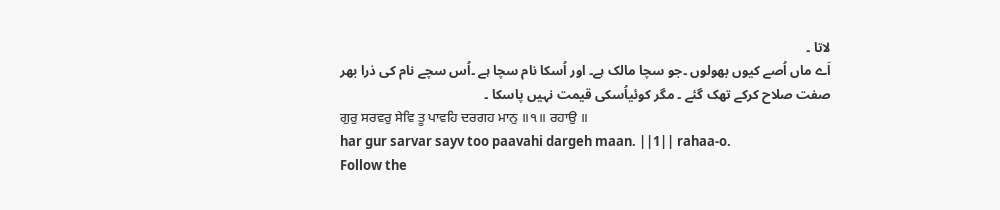لاتا ۔
اَے ماں اُصے کیوں بھولوں ۔جو سچا مالک ہے۔ اور اُسکا نام سچا ہے ۔اُس سچے نام کی ذرا بھر صفت صلاح کرکے تھک گئے ۔ مگر کوئیاُسکی قیمت نہیں پاسکا ۔
ਗੁਰੁ ਸਰਵਰੁ ਸੇਵਿ ਤੂ ਪਾਵਹਿ ਦਰਗਹ ਮਾਨੁ ॥੧॥ ਰਹਾਉ ॥
har gur sarvar sayv too paavahi dargeh maan. ||1|| rahaa-o.
Follow the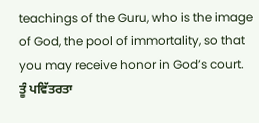teachings of the Guru, who is the image of God, the pool of immortality, so that you may receive honor in God’s court.
ਤੂੰ ਪਵਿੱਤਰਤਾ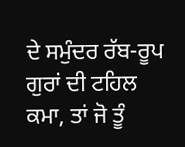ਦੇ ਸਮੁੰਦਰ ਰੱਬ-ਰੂਪ ਗੁਰਾਂ ਦੀ ਟਹਿਲ ਕਮਾ, ਤਾਂ ਜੋ ਤੂੰ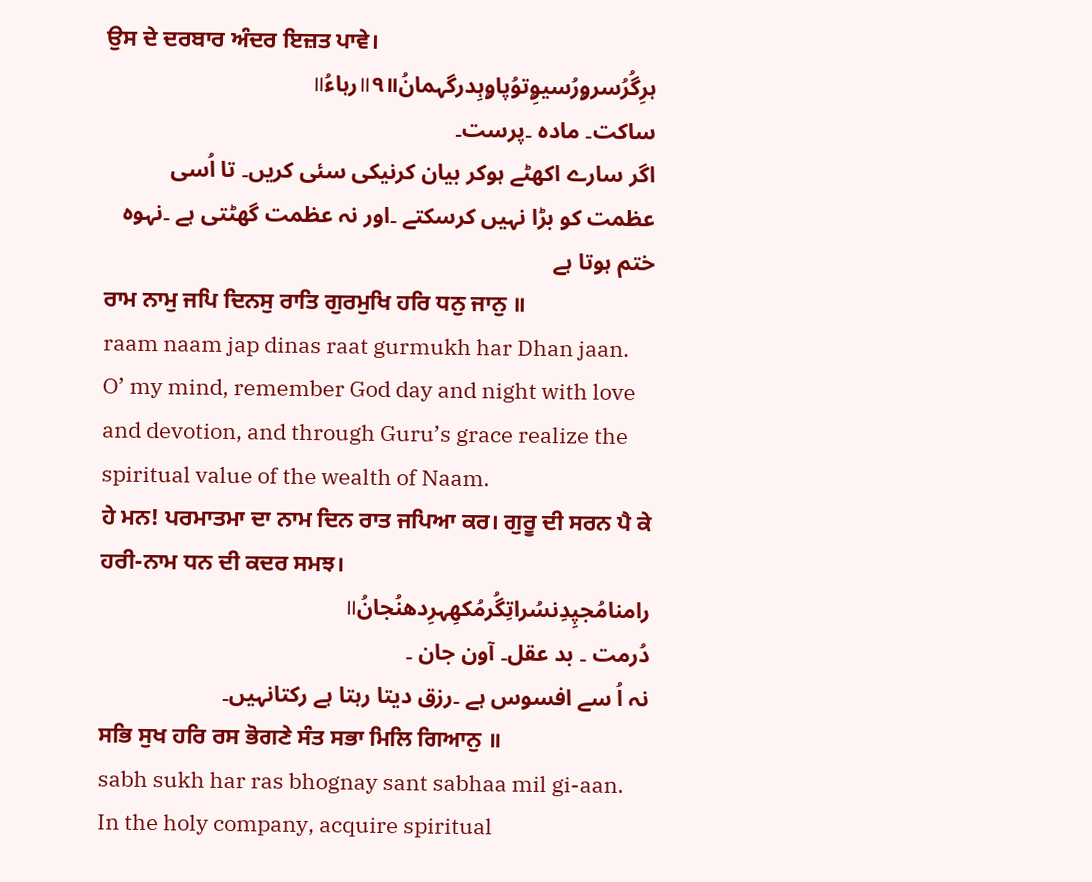ਉਸ ਦੇ ਦਰਬਾਰ ਅੰਦਰ ਇਜ਼ਤ ਪਾਵੇ।
ہرِگُرُسرۄرُسیۄِتوُپاۄہِدرگہمانُ॥੧॥رہاءُ॥
ساکت۔ مادہ ۔پرست۔
اگر سارے اکھٹے ہوکر بیان کرنیکی سئی کریں۔ تا اُسی عظمت کو بڑا نہیں کرسکتے ۔اور نہ عظمت گھٹتی ہے ۔نہوہ ختم ہوتا ہے
ਰਾਮ ਨਾਮੁ ਜਪਿ ਦਿਨਸੁ ਰਾਤਿ ਗੁਰਮੁਖਿ ਹਰਿ ਧਨੁ ਜਾਨੁ ॥
raam naam jap dinas raat gurmukh har Dhan jaan.
O’ my mind, remember God day and night with love and devotion, and through Guru’s grace realize the spiritual value of the wealth of Naam.
ਹੇ ਮਨ! ਪਰਮਾਤਮਾ ਦਾ ਨਾਮ ਦਿਨ ਰਾਤ ਜਪਿਆ ਕਰ। ਗੁਰੂ ਦੀ ਸਰਨ ਪੈ ਕੇ ਹਰੀ-ਨਾਮ ਧਨ ਦੀ ਕਦਰ ਸਮਝ।
رامنامُجپِدِنسُراتِگُرمُکھِہرِدھنُجانُ॥
دُرمت ۔ بد عقل۔ آون جان ۔
نہ اُ سے افسوس ہے ۔رزق دیتا رہتا ہے رکتانہیں۔
ਸਭਿ ਸੁਖ ਹਰਿ ਰਸ ਭੋਗਣੇ ਸੰਤ ਸਭਾ ਮਿਲਿ ਗਿਆਨੁ ॥
sabh sukh har ras bhognay sant sabhaa mil gi-aan.
In the holy company, acquire spiritual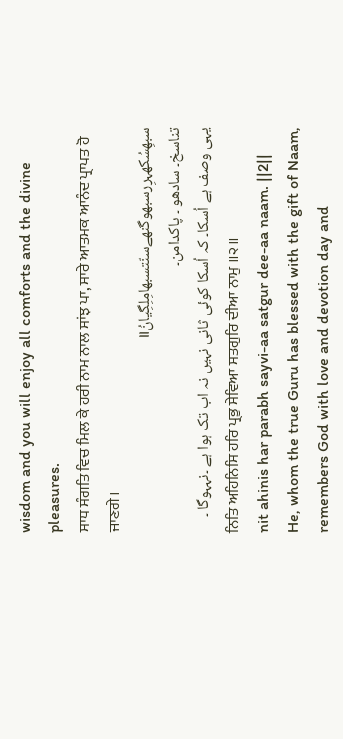wisdom and you will enjoy all comforts and the divine pleasures.
ਸਾਧ ਸੰਗਤਿ ਵਿਚ ਮਿਲ ਕੇ ਹਰੀ ਨਾਮ ਨਾਲ ਸਾਂਝ ਪਾ, ਸਾਰੇ ਆਤਮਕ ਆਨੰਦ ਪ੍ਰਾਪਤ ਹੋ ਜਾਣਗੇ।
سبھِسُکھہرِرسبھوگنھےسنّتسبھامِلِگِیانُ॥
تناسخ۔ سادھو ۔ پاکدامن۔
یہی وصف ہے اُسکا۔ کہ اُسکا کوئی ثانی نہیں نہ اب تک ہوا ہے ۔نہہوگا ۔
ਨਿਤਿ ਅਹਿਨਿਸਿ ਹਰਿ ਪ੍ਰਭੁ ਸੇਵਿਆ ਸਤਗੁਰਿ ਦੀਆ ਨਾਮੁ ॥੨॥
nit ahinis har parabh sayvi-aa satgur dee-aa naam. ||2||
He, whom the true Guru has blessed with the gift of Naam, remembers God with love and devotion day and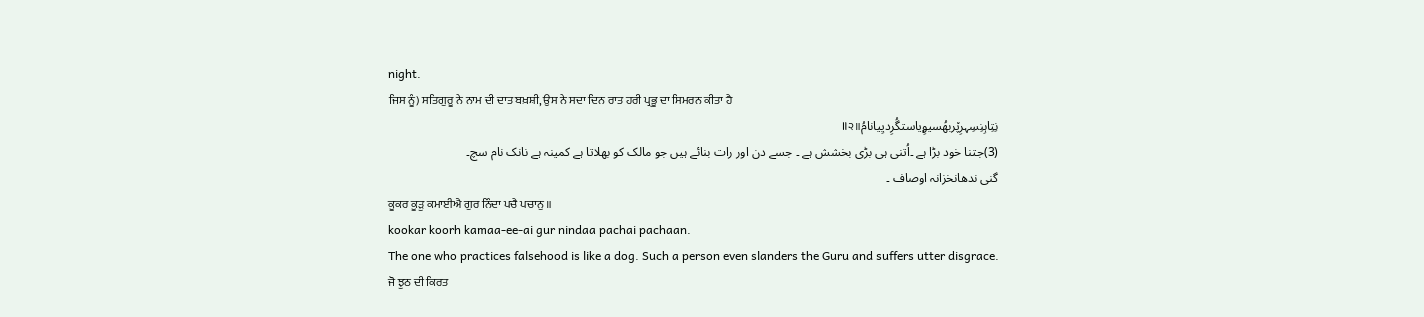night.
ਜਿਸ ਨੂੰ) ਸਤਿਗੁਰੂ ਨੇ ਨਾਮ ਦੀ ਦਾਤ ਬਖ਼ਸ਼ੀ, ਉਸ ਨੇ ਸਦਾ ਦਿਨ ਰਾਤ ਹਰੀ ਪ੍ਰਭੂ ਦਾ ਸਿਮਰਨ ਕੀਤਾ ਹੈ
نِتِاہِنِسِہرِپ٘ربھُسیۄِیاستگُرِدیِیانامُ॥੨॥
(3)جتنا خود بڑا ہے ۔اُتنی ہی بڑی بخشش ہے ۔ جسے دن اور رات بنائے ہیں جو مالک کو بھلاتا ہے کمینہ ہے نانک نام سچ۔
گنی ندھانخزانہ اوصاف ۔
ਕੂਕਰ ਕੂੜੁ ਕਮਾਈਐ ਗੁਰ ਨਿੰਦਾ ਪਚੈ ਪਚਾਨੁ ॥
kookar koorh kamaa-ee-ai gur nindaa pachai pachaan.
The one who practices falsehood is like a dog. Such a person even slanders the Guru and suffers utter disgrace.
ਜੋ ਝੁਠ ਦੀ ਕਿਰਤ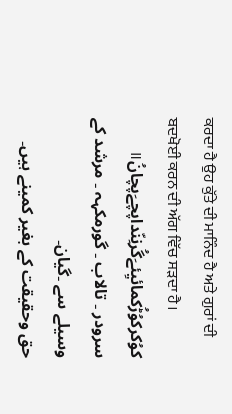ਕਰਦਾ ਹੈ ਉਹ ਕੁੱਤੇ ਦੀ ਮਾਨਿੰਦ ਹੈ ਅਤੇ ਗੁਰਾਂ ਦੀ ਬਦਖੋਈ ਕਰਨ ਦੀ ਅੱਗ ਵਿੱਚ ਸੜਦਾ ਹੈ।
کوُکرکوُڑُکمائیِئےَگُرنِنّداپچےَپچانُ॥
سرودر ۔ تالاب ۔ گورمکہہ ۔ مرشد کے وسیلے سے ۔گیان۔
حق وحقیقت کے بغیر کمینے ہیں۔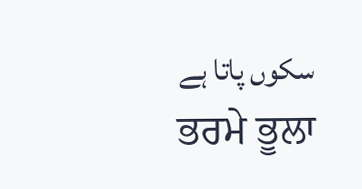سکوں پاتا ہے
ਭਰਮੇ ਭੂਲਾ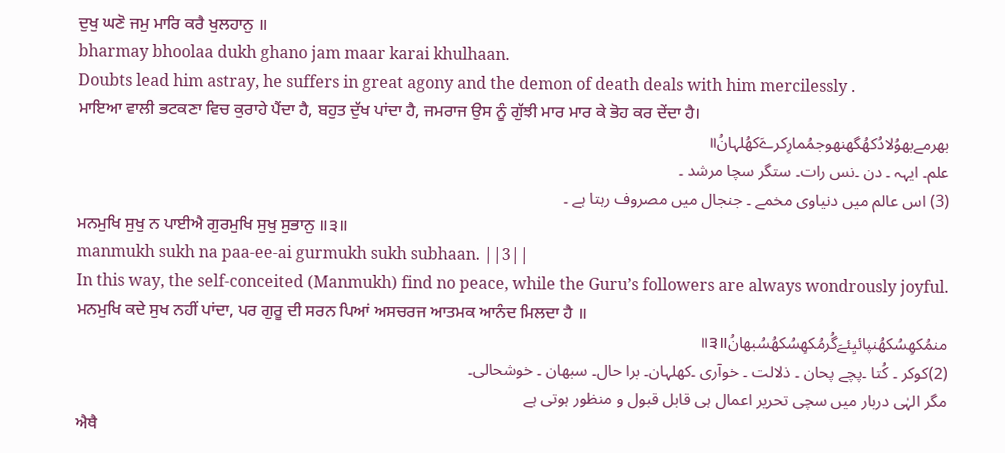ਦੁਖੁ ਘਣੋ ਜਮੁ ਮਾਰਿ ਕਰੈ ਖੁਲਹਾਨੁ ॥
bharmay bhoolaa dukh ghano jam maar karai khulhaan.
Doubts lead him astray, he suffers in great agony and the demon of death deals with him mercilessly .
ਮਾਇਆ ਵਾਲੀ ਭਟਕਣਾ ਵਿਚ ਕੁਰਾਹੇ ਪੈਂਦਾ ਹੈ, ਬਹੁਤ ਦੁੱਖ ਪਾਂਦਾ ਹੈ, ਜਮਰਾਜ ਉਸ ਨੂੰ ਗੁੱਝੀ ਮਾਰ ਮਾਰ ਕੇ ਭੋਹ ਕਰ ਦੇਂਦਾ ਹੈ।
بھرمےبھوُلادُکھُگھنھوجمُمارِکرےَکھُلہانُ॥
علم۔ ایہہ ۔ دن ۔نس رات۔ ستگر سچا مرشد ۔
(3) اس عالم میں دنیاوی مخمے ۔ جنجال میں مصروف رہتا ہے ۔
ਮਨਮੁਖਿ ਸੁਖੁ ਨ ਪਾਈਐ ਗੁਰਮੁਖਿ ਸੁਖੁ ਸੁਭਾਨੁ ॥੩॥
manmukh sukh na paa-ee-ai gurmukh sukh subhaan. ||3||
In this way, the self-conceited (Manmukh) find no peace, while the Guru’s followers are always wondrously joyful.
ਮਨਮੁਖਿ ਕਦੇ ਸੁਖ ਨਹੀਂ ਪਾਂਦਾ, ਪਰ ਗੁਰੂ ਦੀ ਸਰਨ ਪਿਆਂ ਅਸਚਰਜ ਆਤਮਕ ਆਨੰਦ ਮਿਲਦਾ ਹੈ ॥
منمُکھِسُکھُنپائیِئےَگُرمُکھِسُکھُسُبھانُ॥੩॥
(2)کوکر ۔ کُتا ۔پچے پحان ۔ ذلالت ۔ خوآری ۔کھلہان۔ برا حال۔ سبھان ۔ خوشحالی۔
مگر الہٰی دربار میں سچی تحریر اعمال ہی قابل قبول و منظور ہوتی ہے
ਐਥੈ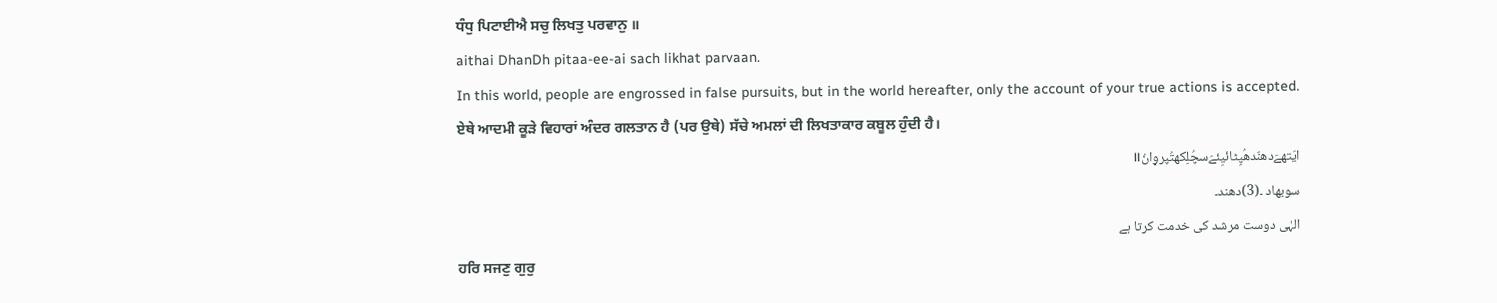ਧੰਧੁ ਪਿਟਾਈਐ ਸਚੁ ਲਿਖਤੁ ਪਰਵਾਨੁ ॥
aithai DhanDh pitaa-ee-ai sach likhat parvaan.
In this world, people are engrossed in false pursuits, but in the world hereafter, only the account of your true actions is accepted.
ਏਥੇ ਆਦਮੀ ਕੂੜੇ ਵਿਹਾਰਾਂ ਅੰਦਰ ਗਲਤਾਨ ਹੈ (ਪਰ ਉਥੇ) ਸੱਚੇ ਅਮਲਾਂ ਦੀ ਲਿਖਤਾਕਾਰ ਕਬੂਲ ਹੁੰਦੀ ਹੈ।
ایَتھےَدھنّدھُپِٹائیِئےَسچُلِکھتُپرۄانُ॥
سوبھاد ۔(3)دھند۔
الہٰی دوست مرشد کی خدمت کرتا ہے
ਹਰਿ ਸਜਣੁ ਗੁਰੁ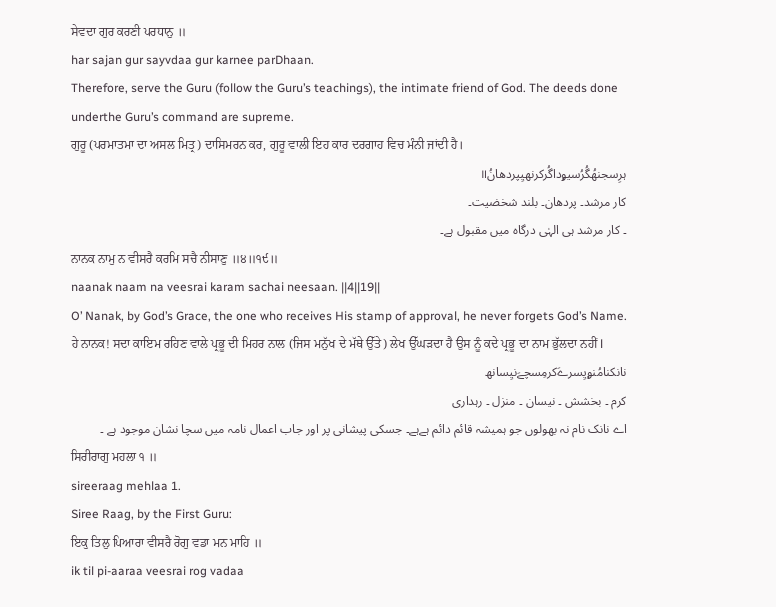ਸੇਵਦਾ ਗੁਰ ਕਰਣੀ ਪਰਧਾਨੁ ॥
har sajan gur sayvdaa gur karnee parDhaan.
Therefore, serve the Guru (follow the Guru’s teachings), the intimate friend of God. The deeds done underthe Guru’s command are supreme.
ਗੁਰੂ (ਪਰਮਾਤਮਾ ਦਾ ਅਸਲ ਮਿਤ੍ਰ) ਦਾਸਿਮਰਨ ਕਰ, ਗੁਰੂ ਵਾਲੀ ਇਹ ਕਾਰ ਦਰਗਾਹ ਵਿਚ ਮੰਨੀ ਜਾਂਦੀ ਹੈ।
ہرِسجنھُگُرُسیۄداگُرکرنھیِپردھانُ॥
کار مرشد۔ پردھان۔ بلند شخضیت۔
۔ کار مرشد ہی الہٰی درگاہ میں مقبول ہے۔
ਨਾਨਕ ਨਾਮੁ ਨ ਵੀਸਰੈ ਕਰਮਿ ਸਚੈ ਨੀਸਾਣੁ ॥੪॥੧੯॥
naanak naam na veesrai karam sachai neesaan. ||4||19||
O’ Nanak, by God’s Grace, the one who receives His stamp of approval, he never forgets God’s Name.
ਹੇ ਨਾਨਕ! ਸਦਾ ਕਾਇਮ ਰਹਿਣ ਵਾਲੇ ਪ੍ਰਭੂ ਦੀ ਮਿਹਰ ਨਾਲ (ਜਿਸ ਮਨੁੱਖ ਦੇ ਮੱਥੇ ਉੱਤੇ) ਲੇਖ ਉੱਘੜਦਾ ਹੈ ਉਸ ਨੂੰ ਕਦੇ ਪ੍ਰਭੂ ਦਾ ਨਾਮ ਭੁੱਲਦਾ ਨਹੀਂ l
نانکنامُنۄیِسرےَکرمِسچےَنیِسانھ
کرم ۔ بخشش ۔ نیسان ۔ منزل ۔ رہداری
اے نانک نام نہ بھولوں جو ہمیشہ قائم دائم ہےہے۔ جسکی پیشانی پر اور جاب اعمال نامہ میں سچا نشان موجود ہے ۔
ਸਿਰੀਰਾਗੁ ਮਹਲਾ ੧ ॥
sireeraag mehlaa 1.
Siree Raag, by the First Guru:
ਇਕੁ ਤਿਲੁ ਪਿਆਰਾ ਵੀਸਰੈ ਰੋਗੁ ਵਡਾ ਮਨ ਮਾਹਿ ॥
ik til pi-aaraa veesrai rog vadaa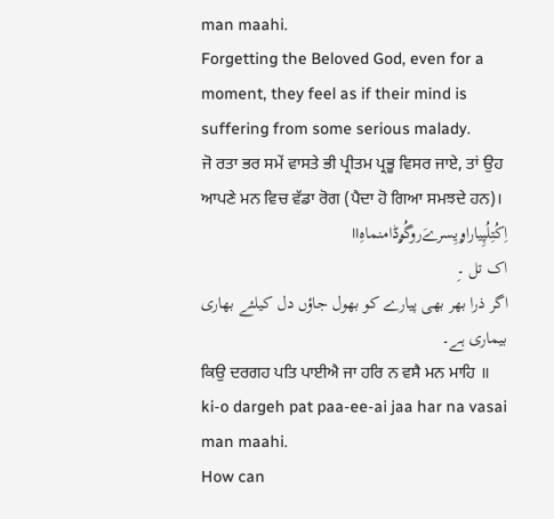man maahi.
Forgetting the Beloved God, even for a moment, they feel as if their mind is suffering from some serious malady.
ਜੋ ਰਤਾ ਭਰ ਸਮੇਂ ਵਾਸਤੇ ਭੀ ਪ੍ਰੀਤਮ ਪ੍ਰਭੂ ਵਿਸਰ ਜਾਏ, ਤਾਂ ਉਹ ਆਪਣੇ ਮਨ ਵਿਚ ਵੱਡਾ ਰੋਗ (ਪੈਦਾ ਹੋ ਗਿਆ ਸਮਝਦੇ ਹਨ)।
اِکُتِلُپِیاراۄیِسرےَروگُۄڈامنماہِ॥
اک تل ۔ِ
اگر ذرا بھر بھی پیارے کو بھول جاؤں دل کیلئے بھاری بیماری ہے۔
ਕਿਉ ਦਰਗਹ ਪਤਿ ਪਾਈਐ ਜਾ ਹਰਿ ਨ ਵਸੈ ਮਨ ਮਾਹਿ ॥
ki-o dargeh pat paa-ee-ai jaa har na vasai man maahi.
How can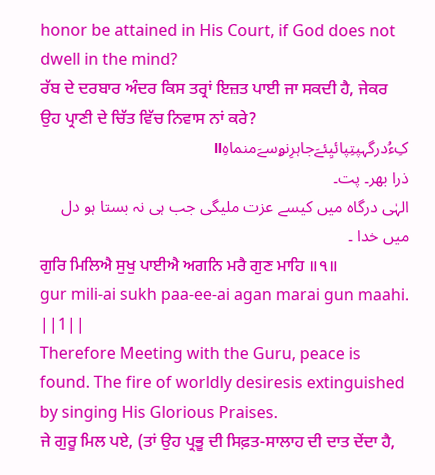honor be attained in His Court, if God does not dwell in the mind?
ਰੱਬ ਦੇ ਦਰਬਾਰ ਅੰਦਰ ਕਿਸ ਤਰ੍ਰਾਂ ਇਜ਼ਤ ਪਾਈ ਜਾ ਸਕਦੀ ਹੈ, ਜੇਕਰ ਉਹ ਪ੍ਰਾਣੀ ਦੇ ਚਿੱਤ ਵਿੱਚ ਨਿਵਾਸ ਨਾਂ ਕਰੇ?
کِءُدرگہپتِپائیِئےَجاہرِنۄسےَمنماہِ॥
ذرا بھر۔ پت۔
الہٰی درگاہ میں کیسے عزت ملیگی جب ہی نہ بستا ہو دل میں خدا ۔
ਗੁਰਿ ਮਿਲਿਐ ਸੁਖੁ ਪਾਈਐ ਅਗਨਿ ਮਰੈ ਗੁਣ ਮਾਹਿ ॥੧॥
gur mili-ai sukh paa-ee-ai agan marai gun maahi. ||1||
Therefore Meeting with the Guru, peace is found. The fire of worldly desiresis extinguished by singing His Glorious Praises.
ਜੇ ਗੁਰੂ ਮਿਲ ਪਏ, (ਤਾਂ ਉਹ ਪ੍ਰਭੂ ਦੀ ਸਿਫ਼ਤ-ਸਾਲਾਹ ਦੀ ਦਾਤ ਦੇਂਦਾ ਹੈ,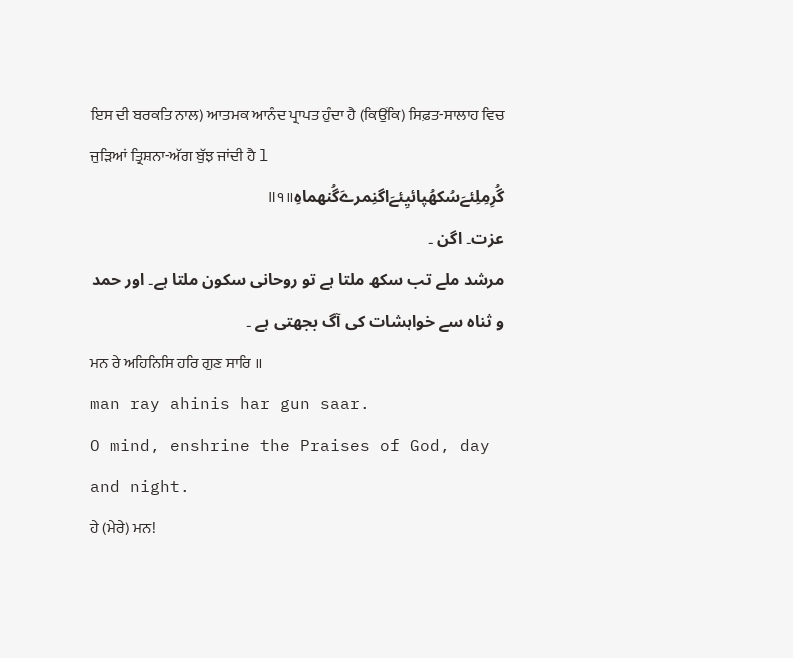ਇਸ ਦੀ ਬਰਕਤਿ ਨਾਲ) ਆਤਮਕ ਆਨੰਦ ਪ੍ਰਾਪਤ ਹੁੰਦਾ ਹੈ (ਕਿਉਂਕਿ) ਸਿਫ਼ਤ-ਸਾਲਾਹ ਵਿਚ ਜੁੜਿਆਂ ਤ੍ਰਿਸ਼ਨਾ-ਅੱਗ ਬੁੱਝ ਜਾਂਦੀ ਹੈ l
گُرِمِلِئےَسُکھُپائیِئےَاگنِمرےَگُنھماہِ॥੧॥
عزت۔ اگن ۔
مرشد ملے تب سکھ ملتا ہے تو روحانی سکون ملتا ہے۔ اور حمد و ثناہ سے خواہشات کی آگ بجھتی ہے ۔
ਮਨ ਰੇ ਅਹਿਨਿਸਿ ਹਰਿ ਗੁਣ ਸਾਰਿ ॥
man ray ahinis har gun saar.
O mind, enshrine the Praises of God, day and night.
ਹੇ (ਮੇਰੇ) ਮਨ!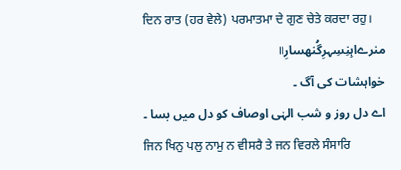ਦਿਨ ਰਾਤ (ਹਰ ਵੇਲੇ) ਪਰਮਾਤਮਾ ਦੇ ਗੁਣ ਚੇਤੇ ਕਰਦਾ ਰਹੁ।
منرےاہِنِسِہرِگُنھسارِ॥
خواہشات کی آگ ۔
اے دل روز و شب الہٰی اوصاف کو دل میں بسا ۔
ਜਿਨ ਖਿਨੁ ਪਲੁ ਨਾਮੁ ਨ ਵੀਸਰੈ ਤੇ ਜਨ ਵਿਰਲੇ ਸੰਸਾਰਿ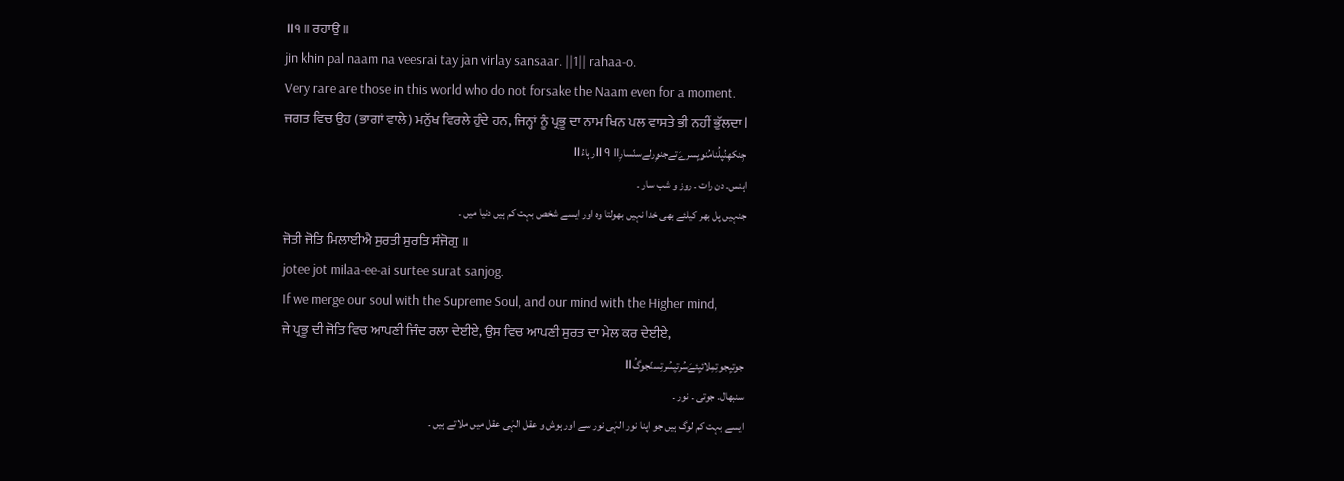॥੧॥ ਰਹਾਉ ॥
jin khin pal naam na veesrai tay jan virlay sansaar. ||1|| rahaa-o.
Very rare are those in this world who do not forsake the Naam even for a moment.
ਜਗਤ ਵਿਚ ਉਹ (ਭਾਗਾਂ ਵਾਲੇ) ਮਨੁੱਖ ਵਿਰਲੇ ਹੁੰਦੇ ਹਨ, ਜਿਨ੍ਹਾਂ ਨੂੰ ਪ੍ਰਭੂ ਦਾ ਨਾਮ ਖਿਨ ਪਲ ਵਾਸਤੇ ਭੀ ਨਹੀਂ ਭੁੱਲਦਾ l
جِنکھِنُپلُنامُنۄیِسرےَتےجنۄِرلےسنّسارِ॥੧॥رہاءُ॥
اہنس۔ دن رات ۔ روز و شب سار ۔
جنہیں پل بھر کیلئے بھی خدا نہیں بھولتا وہ اور ایسے شخص بہت کم ہیں دنیا میں ۔
ਜੋਤੀ ਜੋਤਿ ਮਿਲਾਈਐ ਸੁਰਤੀ ਸੁਰਤਿ ਸੰਜੋਗੁ ॥
jotee jot milaa-ee-ai surtee surat sanjog.
If we merge our soul with the Supreme Soul, and our mind with the Higher mind,
ਜੇ ਪ੍ਰਭੂ ਦੀ ਜੋਤਿ ਵਿਚ ਆਪਣੀ ਜਿੰਦ ਰਲਾ ਦੇਈਏ, ਉਸ ਵਿਚ ਆਪਣੀ ਸੁਰਤ ਦਾ ਮੇਲ ਕਰ ਦੇਈਏ,
جوتیِجوتِمِلائیِئےَسُرتیِسُرتِسنّجوگُ॥
سنبھال۔ جوتی ۔ نور ۔
ایسے بہت کم لوگ ہیں جو اپنا نور الہٰی نور سے اور ہوش و عقل الہٰی عقل میں ملاتے ہیں ۔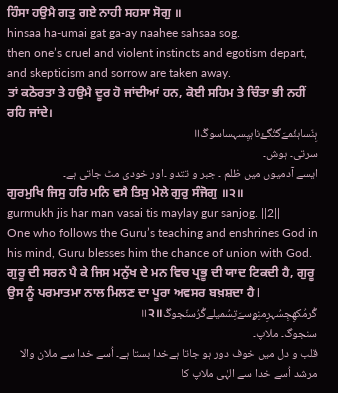ਹਿੰਸਾ ਹਉਮੈ ਗਤੁ ਗਏ ਨਾਹੀ ਸਹਸਾ ਸੋਗੁ ॥
hinsaa ha-umai gat ga-ay naahee sahsaa sog.
then one’s cruel and violent instincts and egotism depart, and skepticism and sorrow are taken away.
ਤਾਂ ਕਠੋਰਤਾ ਤੇ ਹਉਮੈ ਦੂਰ ਹੋ ਜਾਂਦੀਆਂ ਹਨ, ਕੋਈ ਸਹਿਮ ਤੇ ਚਿੰਤਾ ਭੀ ਨਹੀਂ ਰਹਿ ਜਾਂਦੇ।
ہِنّساہئُمےَگتُگۓناہیِسہساسوگُ॥
سرتی۔ ہوش۔
ایسے آدمیوں میں ظلم ۔ جبر و تتدو ۔اور خودی مٹ جاتی ہے۔
ਗੁਰਮੁਖਿ ਜਿਸੁ ਹਰਿ ਮਨਿ ਵਸੈ ਤਿਸੁ ਮੇਲੇ ਗੁਰੁ ਸੰਜੋਗੁ ॥੨॥
gurmukh jis har man vasai tis maylay gur sanjog. ||2||
One who follows the Guru’s teaching and enshrines God in his mind, Guru blesses him the chance of union with God.
ਗੁਰੂ ਦੀ ਸਰਨ ਪੈ ਕੇ ਜਿਸ ਮਨੁੱਖ ਦੇ ਮਨ ਵਿਚ ਪ੍ਰਭੂ ਦੀ ਯਾਦ ਟਿਕਦੀ ਹੈ, ਗੁਰੂ ਉਸ ਨੂੰ ਪਰਮਾਤਮਾ ਨਾਲ ਮਿਲਣ ਦਾ ਪੂਰਾ ਅਵਸਰ ਬਖ਼ਸ਼ਦਾ ਹੈ l
گُرمُکھِجِسُہرِمنِۄسےَتِسُمیلےگُرُسنّجوگُ॥੨॥
سنجوگ۔ ملاپ۔
قلب و دل میں خوف دور ہو جاتا ہےخدا بستا ہے۔ اُسے خدا سے ملان والا مرشد اُسے خدا سے الہٰی ملاپ کا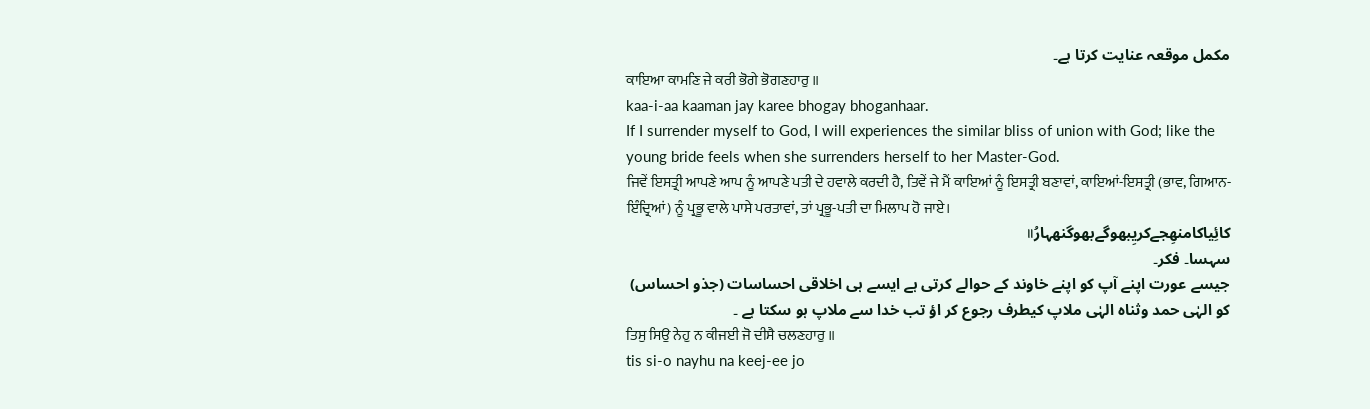مکمل موقعہ عنایت کرتا ہے۔
ਕਾਇਆ ਕਾਮਣਿ ਜੇ ਕਰੀ ਭੋਗੇ ਭੋਗਣਹਾਰੁ ॥
kaa-i-aa kaaman jay karee bhogay bhoganhaar.
If I surrender myself to God, I will experiences the similar bliss of union with God; like the young bride feels when she surrenders herself to her Master-God.
ਜਿਵੇਂ ਇਸਤ੍ਰੀ ਆਪਣੇ ਆਪ ਨੂੰ ਆਪਣੇ ਪਤੀ ਦੇ ਹਵਾਲੇ ਕਰਦੀ ਹੈ, ਤਿਵੇਂ ਜੇ ਮੈਂ ਕਾਇਆਂ ਨੂੰ ਇਸਤ੍ਰੀ ਬਣਾਵਾਂ, ਕਾਇਆਂ-ਇਸਤ੍ਰੀ (ਭਾਵ, ਗਿਆਨ-ਇੰਦ੍ਰਿਆਂ) ਨੂੰ ਪ੍ਰਭੂ ਵਾਲੇ ਪਾਸੇ ਪਰਤਾਵਾਂ, ਤਾਂ ਪ੍ਰਭੂ-ਪਤੀ ਦਾ ਮਿਲਾਪ ਹੋ ਜਾਏ।
کائِیاکامنھِجےکریِبھوگےبھوگنھہارُ॥
سہسا۔ فکر۔
جیسے عورت اپنے آپ کو اپنے خاوند کے حوالے کرتی ہے ایسے ہی اخلاقی احساسات (جذو احساس) کو الہٰی حمد وثناہ الہٰی ملاپ کیطرف رجوع کر اؤ تب خدا سے ملاپ ہو سکتا ہے ۔
ਤਿਸੁ ਸਿਉ ਨੇਹੁ ਨ ਕੀਜਈ ਜੋ ਦੀਸੈ ਚਲਣਹਾਰੁ ॥
tis si-o nayhu na keej-ee jo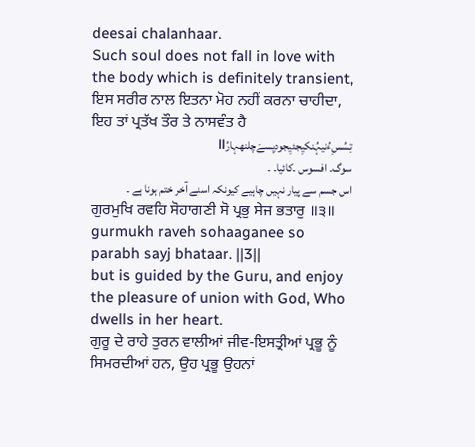deesai chalanhaar.
Such soul does not fall in love with the body which is definitely transient,
ਇਸ ਸਰੀਰ ਨਾਲ ਇਤਨਾ ਮੋਹ ਨਹੀਂ ਕਰਨਾ ਚਾਹੀਦਾ, ਇਹ ਤਾਂ ਪ੍ਰਤੱਖ ਤੌਰ ਤੇ ਨਾਸਵੰਤ ਹੈ
تِسُسِءُنیہُنکیِجئیِجودیِسےَچلنھہارُ॥
سوگ۔ افسوس ۔کائیا۔ ۔
اس جسم سے پیار نہیں چاہیے کیونکہ اسنے آخر ختم ہونا ہے ۔
ਗੁਰਮੁਖਿ ਰਵਹਿ ਸੋਹਾਗਣੀ ਸੋ ਪ੍ਰਭੁ ਸੇਜ ਭਤਾਰੁ ॥੩॥
gurmukh raveh sohaaganee so parabh sayj bhataar. ||3||
but is guided by the Guru, and enjoy the pleasure of union with God, Who dwells in her heart.
ਗੁਰੂ ਦੇ ਰਾਹੇ ਤੁਰਨ ਵਾਲੀਆਂ ਜੀਵ-ਇਸਤ੍ਰੀਆਂ ਪ੍ਰਭੂ ਨੂੰ ਸਿਮਰਦੀਆਂ ਹਨ, ਉਹ ਪ੍ਰਭੂ ਉਹਨਾਂ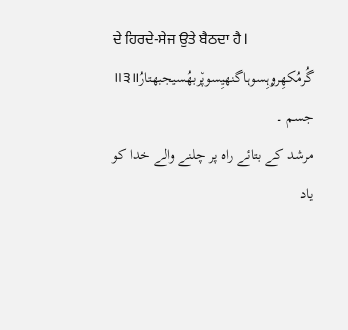ਦੇ ਹਿਰਦੇ-ਸੇਜ ਉਤੇ ਬੈਠਦਾ ਹੈ l
گُرمُکھِرۄہِسوہاگنھیِسوپ٘ربھُسیجبھتارُ॥੩॥
جسم ۔
مرشد کے بتائے راہ پر چلنے والے خدا کو یاد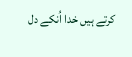کرتے ہیں خدا اُنکے دل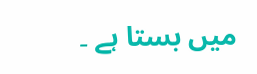میں بستا ہے ۔